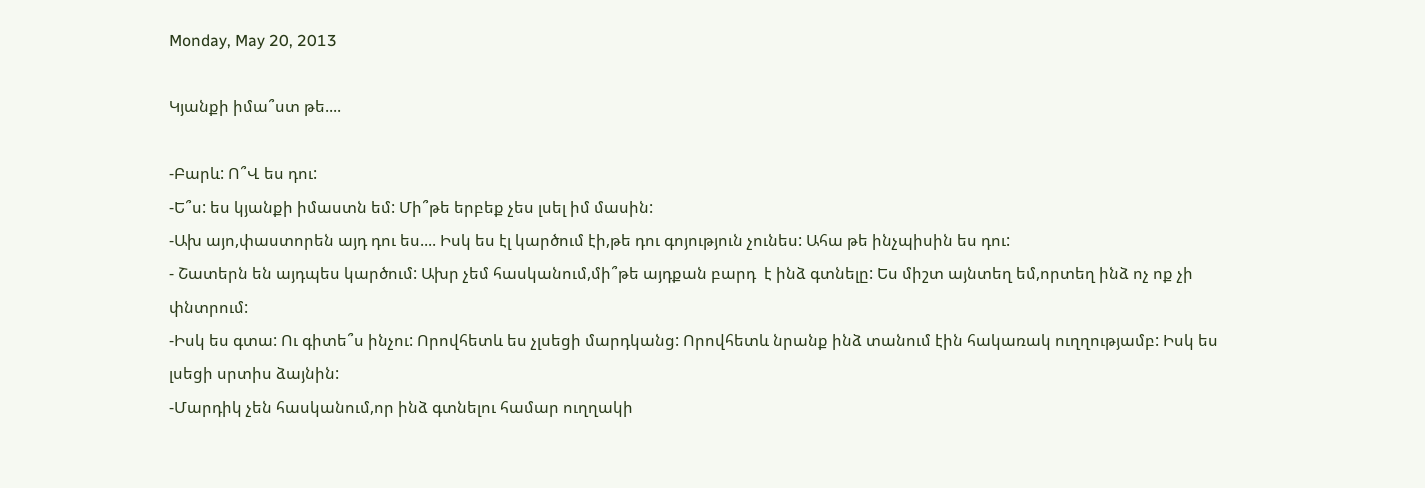Monday, May 20, 2013

Կյանքի իմա՞ստ թե....

-Բարև: Ո՞Վ ես դու:
-Ե՞ս: ես կյանքի իմաստն եմ: Մի՞թե երբեք չես լսել իմ մասին:
-Ախ այո,փաստորեն այդ դու ես.... Իսկ ես էլ կարծում էի,թե դու գոյություն չունես: Ահա թե ինչպիսին ես դու:
- Շատերն են այդպես կարծում: Ախր չեմ հասկանում,մի՞թե այդքան բարդ  է ինձ գտնելը: Ես միշտ այնտեղ եմ,որտեղ ինձ ոչ ոք չի փնտրում:
-Իսկ ես գտա: Ու գիտե՞ս ինչու: Որովհետև ես չլսեցի մարդկանց: Որովհետև նրանք ինձ տանում էին հակառակ ուղղությամբ: Իսկ ես լսեցի սրտիս ձայնին:
-Մարդիկ չեն հասկանում,որ ինձ գտնելու համար ուղղակի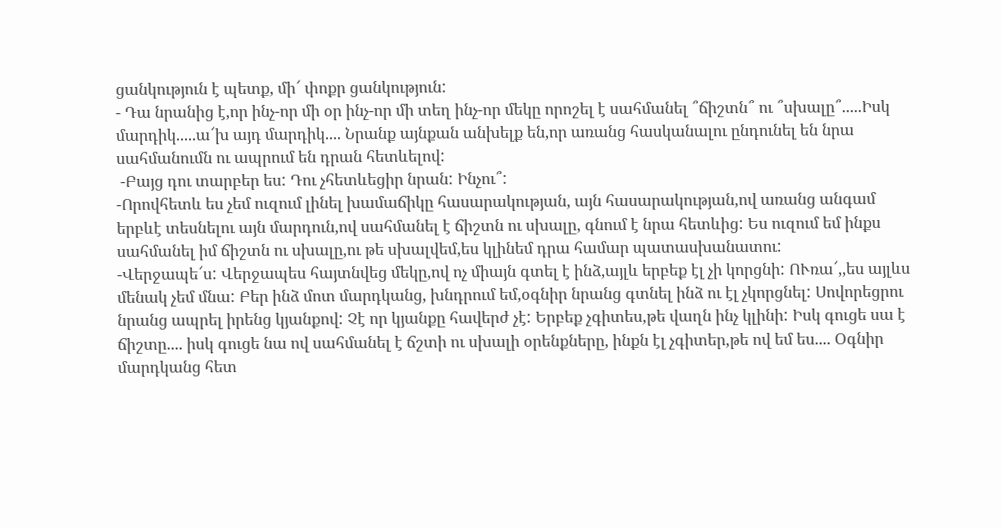ցանկություն է պետք, մի՜ փոքր ցանկություն:
- Դա նրանից է,որ ինչ-որ մի օր ինչ-որ մի տեղ ինչ-որ մեկը որոշել է սահմանել ՞ճիշտն՞ ու ՞սխալը՞.....Իսկ մարդիկ.....ա՜խ այդ մարդիկ.... Նրանք այնքան անխելք են,որ առանց հասկանալու ընդունել են նրա սահմանումն ու ապրում են դրան հետևելով:
 -Բայց դու տարբեր ես: Դու չհետևեցիր նրան: Ինչու՞:
-Որովհետև ես չեմ ուզում լինել խամաճիկը հասարակության, այն հասարակության,ով առանց անգամ երբևէ տեսնելու այն մարդուն,ով սահմանել է ճիշտն ու սխալը, գնում է նրա հետևից: Ես ուզում եմ ինքս սահմանել իմ ճիշտն ու սխալը,ու թե սխալվեմ,ես կլինեմ դրա համար պատասխանատու:
-Վերջապե՜ս: Վերջապես հայտնվեց մեկը,ով ոչ միայն գտել է ինձ,այլև երբեք էլ չի կորցնի: ՈՒռա՜,,ես այլևս մենակ չեմ մնա: Բեր ինձ մոտ մարդկանց, խնդրում եմ,օգնիր նրանց գտնել ինձ ու էլ չկորցնել: Սովորեցրու նրանց ապրել իրենց կյանքով: Չէ որ կյանքը հավերժ չէ: Երբեք չգիտես,թե վաղն ինչ կլինի: Իսկ գուցե սա է ճիշտը.... իսկ գուցե նա ով սահմանել է ճշտի ու սխալի օրենքները, ինքն էլ չգիտեր,թե ով եմ ես.... Օգնիր մարդկանց հետ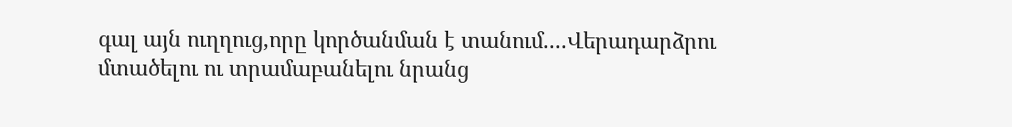գալ այն ուղղուց,որը կործանման է տանում....Վերադարձրու մտածելու ու տրամաբանելու նրանց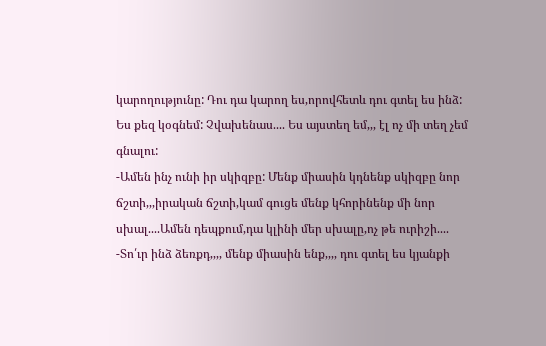կարողությունը: Դու դա կարող ես,որովհետև դու գտել ես ինձ: Ես քեզ կօգնեմ: Չվախենաս.... Ես այստեղ եմ,,, էլ ոչ մի տեղ չեմ գնալու:
-Ամեն ինչ ունի իր սկիզբը: Մենք միասին կդնենք սկիզբը նոր ճշտի,,,իրական ճշտի,կամ գուցե մենք կհորինենք մի նոր սխալ....Ամեն դեպքում,դա կլինի մեր սխալը,ոչ թե ուրիշի....
-Տո՛ւր ինձ ձեռքդ,,,, մենք միասին ենք,,,, դու գտել ես կյանքի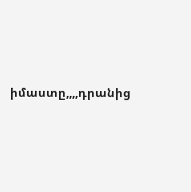իմաստը,,,,դրանից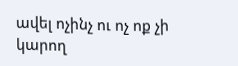ավել ոչինչ ու ոչ ոք չի կարող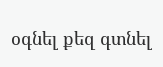օգնել քեզ գտնել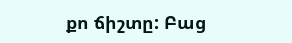քո ճիշտը: Բաց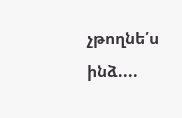չթողնե՛ս ինձ....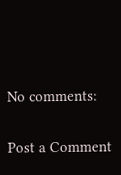No comments:

Post a Comment